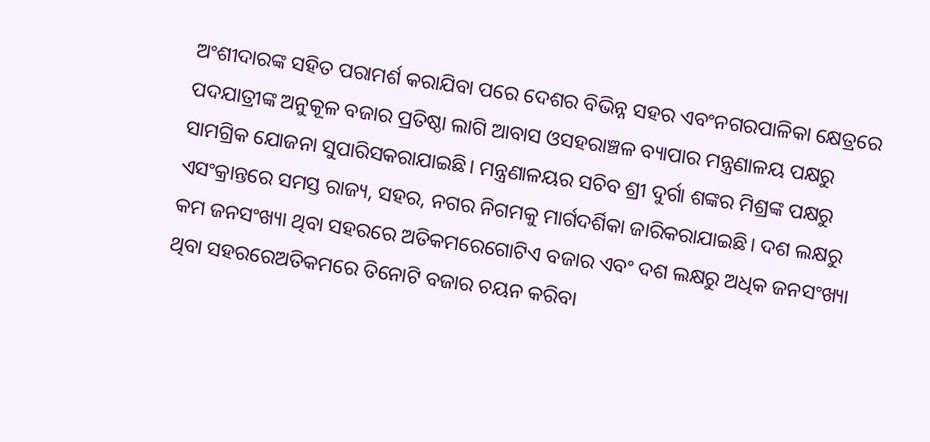ଅଂଶୀଦାରଙ୍କ ସହିତ ପରାମର୍ଶ କରାଯିବା ପରେ ଦେଶର ବିଭିନ୍ନ ସହର ଏବଂନଗରପାଳିକା କ୍ଷେତ୍ରରେ ପଦଯାତ୍ରୀଙ୍କ ଅନୁକୂଳ ବଜାର ପ୍ରତିଷ୍ଠା ଲାଗି ଆବାସ ଓସହରାଞ୍ଚଳ ବ୍ୟାପାର ମନ୍ତ୍ରଣାଳୟ ପକ୍ଷରୁ ସାମଗ୍ରିକ ଯୋଜନା ସୁପାରିସକରାଯାଇଛି। ମନ୍ତ୍ରଣାଳୟର ସଚିବ ଶ୍ରୀ ଦୁର୍ଗା ଶଙ୍କର ମିଶ୍ରଙ୍କ ପକ୍ଷରୁ ଏସଂକ୍ରାନ୍ତରେ ସମସ୍ତ ରାଜ୍ୟ, ସହର, ନଗର ନିଗମକୁ ମାର୍ଗଦର୍ଶିକା ଜାରିକରାଯାଇଛି। ଦଶ ଲକ୍ଷରୁ କମ ଜନସଂଖ୍ୟା ଥିବା ସହରରେ ଅତିକମରେଗୋଟିଏ ବଜାର ଏବଂ ଦଶ ଲକ୍ଷରୁ ଅଧିକ ଜନସଂଖ୍ୟା ଥିବା ସହରରେଅତିକମରେ ତିନୋଟି ବଜାର ଚୟନ କରିବା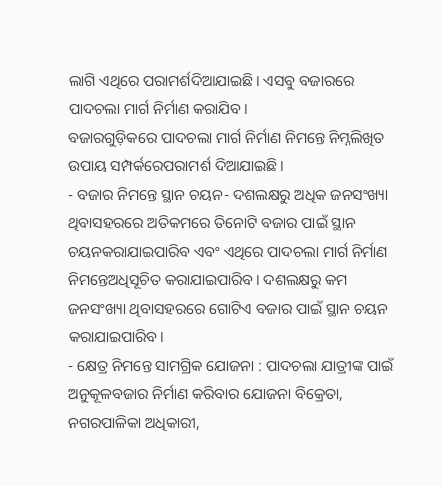ଲାଗି ଏଥିରେ ପରାମର୍ଶଦିଆଯାଇଛି। ଏସବୁ ବଜାରରେ ପାଦଚଲା ମାର୍ଗ ନିର୍ମାଣ କରାଯିବ।
ବଜାରଗୁଡ଼ିକରେ ପାଦଚଲା ମାର୍ଗ ନିର୍ମାଣ ନିମନ୍ତେ ନିମ୍ନଲିଖିତ ଉପାୟ ସମ୍ପର୍କରେପରାମର୍ଶ ଦିଆଯାଇଛି।
- ବଜାର ନିମନ୍ତେ ସ୍ଥାନ ଚୟନ- ଦଶଲକ୍ଷରୁ ଅଧିକ ଜନସଂଖ୍ୟା ଥିବାସହରରେ ଅତିକମରେ ତିନୋଟି ବଜାର ପାଇଁ ସ୍ଥାନ ଚୟନକରାଯାଇପାରିବ ଏବଂ ଏଥିରେ ପାଦଚଲା ମାର୍ଗ ନିର୍ମାଣ ନିମନ୍ତେଅଧିସୂଚିତ କରାଯାଇପାରିବ। ଦଶଲକ୍ଷରୁ କମ ଜନସଂଖ୍ୟା ଥିବାସହରରେ ଗୋଟିଏ ବଜାର ପାଇଁ ସ୍ଥାନ ଚୟନ କରାଯାଇପାରିବ।
- କ୍ଷେତ୍ର ନିମନ୍ତେ ସାମଗ୍ରିକ ଯୋଜନା : ପାଦଚଲା ଯାତ୍ରୀଙ୍କ ପାଇଁ ଅନୁକୂଳବଜାର ନିର୍ମାଣ କରିବାର ଯୋଜନା ବିକ୍ରେତା, ନଗରପାଳିକା ଅଧିକାରୀ,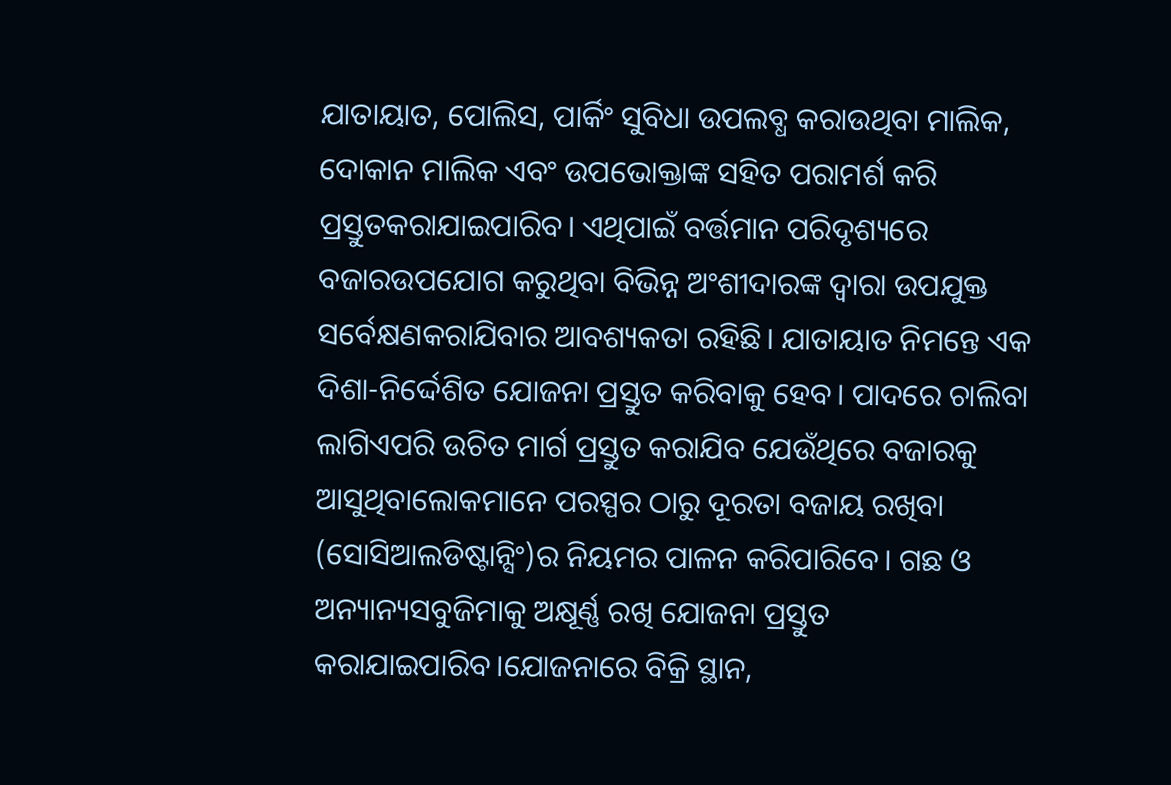ଯାତାୟାତ, ପୋଲିସ, ପାର୍କିଂ ସୁବିଧା ଉପଲବ୍ଧ କରାଉଥିବା ମାଲିକ, ଦୋକାନ ମାଲିକ ଏବଂ ଉପଭୋକ୍ତାଙ୍କ ସହିତ ପରାମର୍ଶ କରି ପ୍ରସ୍ତୁତକରାଯାଇପାରିବ। ଏଥିପାଇଁ ବର୍ତ୍ତମାନ ପରିଦୃଶ୍ୟରେ ବଜାରଉପଯୋଗ କରୁଥିବା ବିଭିନ୍ନ ଅଂଶୀଦାରଙ୍କ ଦ୍ବାରା ଉପଯୁକ୍ତ ସର୍ବେକ୍ଷଣକରାଯିବାର ଆବଶ୍ୟକତା ରହିଛି। ଯାତାୟାତ ନିମନ୍ତେ ଏକ ଦିଶା-ନିର୍ଦ୍ଦେଶିତ ଯୋଜନା ପ୍ରସ୍ତୁତ କରିବାକୁ ହେବ। ପାଦରେ ଚାଲିବା ଲାଗିଏପରି ଉଚିତ ମାର୍ଗ ପ୍ରସ୍ତୁତ କରାଯିବ ଯେଉଁଥିରେ ବଜାରକୁ ଆସୁଥିବାଲୋକମାନେ ପରସ୍ପର ଠାରୁ ଦୂରତା ବଜାୟ ରଖିବା (ସୋସିଆଲଡିଷ୍ଟାନ୍ସିଂ)ର ନିୟମର ପାଳନ କରିପାରିବେ। ଗଛ ଓ ଅନ୍ୟାନ୍ୟସବୁଜିମାକୁ ଅକ୍ଷୂର୍ଣ୍ଣ ରଖି ଯୋଜନା ପ୍ରସ୍ତୁତ କରାଯାଇପାରିବ।ଯୋଜନାରେ ବିକ୍ରି ସ୍ଥାନ,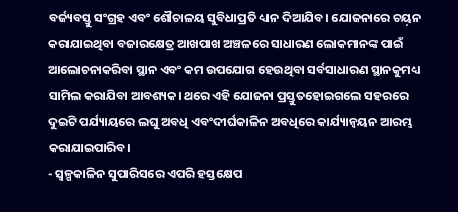ବର୍ଜ୍ୟବସ୍ତୁ ସଂଗ୍ରହ ଏବଂ ଶୌଚାଳୟ ସୁବିଧାପ୍ରତି ଧ୍ୟାନ ଦିଆଯିବ। ଯୋଜନାରେ ଚୟ଼ନ କରାଯାଇଥିବା ବଜାରକ୍ଷେତ୍ର ଆଖପାଖ ଅଞ୍ଚଳରେ ସାଧାରଣ ଲୋକମାନଙ୍କ ପାଇଁ ଆଲୋଚନାକରିବା ସ୍ଥାନ ଏବଂ କମ ଉପଯୋଗ ହେଉଥିବା ସର୍ବସାଧାରଣ ସ୍ଥାନକୁମଧ୍ୟ ସାମିଲ କରାଯିବା ଆବଶ୍ୟକ। ଥରେ ଏହି ଯୋଜନା ପ୍ରସ୍ତୁତହୋଇଗଲେ ସହରରେ ଦୁଇଟି ପର୍ଯ୍ୟାୟରେ ଲଘୁ ଅବଧି ଏବଂଦୀର୍ଘକାଳିନ ଅବଧିରେ କାର୍ଯ୍ୟାନ୍ଵୟନ ଆରମ୍ଭ କରାଯାଇପାରିବ।
- ସ୍ଵଳ୍ପକାଳିନ ସୁପାରିସରେ ଏପରି ହସ୍ତକ୍ଷେପ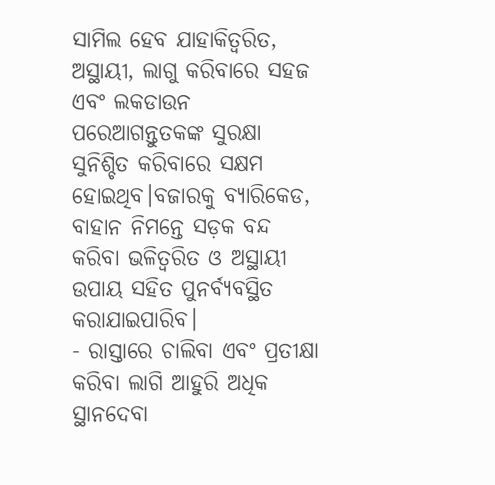ସାମିଲ ହେବ ଯାହାକିତ୍ଵରିତ, ଅସ୍ଥାୟୀ, ଲାଗୁ କରିବାରେ ସହଜ ଏବଂ ଲକଡାଉନ ପରେଆଗନ୍ତୁତକଙ୍କ ସୁରକ୍ଷା ସୁନିଶ୍ଚିତ କରିବାରେ ସକ୍ଷମ ହୋଇଥିବ।ବଜାରକୁ ବ୍ୟାରିକେଡ, ବାହାନ ନିମନ୍ତେ ସଡ଼କ ବନ୍ଦ କରିବା ଭଳିତ୍ଵରିତ ଓ ଅସ୍ଥାୟୀ ଉପାୟ ସହିତ ପୁନର୍ବ୍ୟବସ୍ଥିତ କରାଯାଇପାରିବ।
- ରାସ୍ତାରେ ଚାଲିବା ଏବଂ ପ୍ରତୀକ୍ଷା କରିବା ଲାଗି ଆହୁରି ଅଧିକ ସ୍ଥାନଦେବା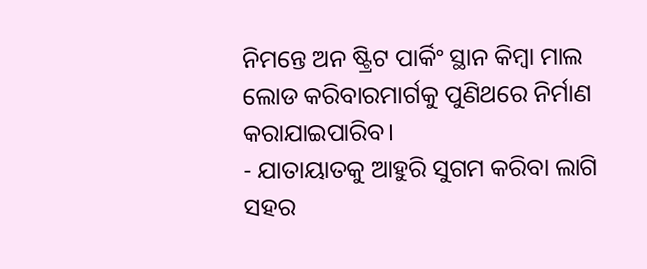ନିମନ୍ତେ ଅନ ଷ୍ଟ୍ରିଟ ପାର୍କିଂ ସ୍ଥାନ କିମ୍ବା ମାଲ ଲୋଡ କରିବାରମାର୍ଗକୁ ପୁଣିଥରେ ନିର୍ମାଣ କରାଯାଇପାରିବ।
- ଯାତାୟାତକୁ ଆହୁରି ସୁଗମ କରିବା ଲାଗି ସହର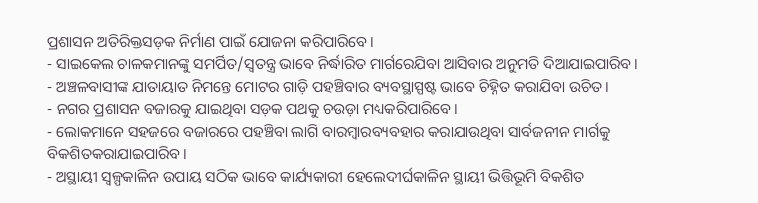ପ୍ରଶାସନ ଅତିରିକ୍ତସଡ଼କ ନିର୍ମାଣ ପାଇଁ ଯୋଜନା କରିପାରିବେ।
- ସାଇକେଲ ଚାଳକମାନଙ୍କୁ ସମର୍ପିତ/ସ୍ଵତନ୍ତ୍ର ଭାବେ ନିର୍ଦ୍ଧାରିତ ମାର୍ଗରେଯିବା ଆସିବାର ଅନୁମତି ଦିଆଯାଇପାରିବ।
- ଅଞ୍ଚଳବାସୀଙ୍କ ଯାତାୟାତ ନିମନ୍ତେ ମୋଟର ଗାଡ଼ି ପହଞ୍ଚିବାର ବ୍ୟବସ୍ଥାସ୍ପଷ୍ଟ ଭାବେ ଚିହ୍ନିତ କରାଯିବା ଉଚିତ।
- ନଗର ପ୍ରଶାସନ ବଜାରକୁ ଯାଇଥିବା ସଡ଼କ ପଥକୁ ଚଉଡ଼ା ମଧ୍ୟକରିପାରିବେ।
- ଲୋକମାନେ ସହଜରେ ବଜାରରେ ପହଞ୍ଚିବା ଲାଗି ବାରମ୍ବାରବ୍ୟବହାର କରାଯାଉଥିବା ସାର୍ବଜନୀନ ମାର୍ଗକୁ ବିକଶିତକରାଯାଇପାରିବ।
- ଅସ୍ଥାୟୀ ସ୍ଵଳ୍ପକାଳିନ ଉପାୟ ସଠିକ ଭାବେ କାର୍ଯ୍ୟକାରୀ ହେଲେଦୀର୍ଘକାଳିନ ସ୍ଥାୟୀ ଭିତ୍ତିଭୂମି ବିକଶିତ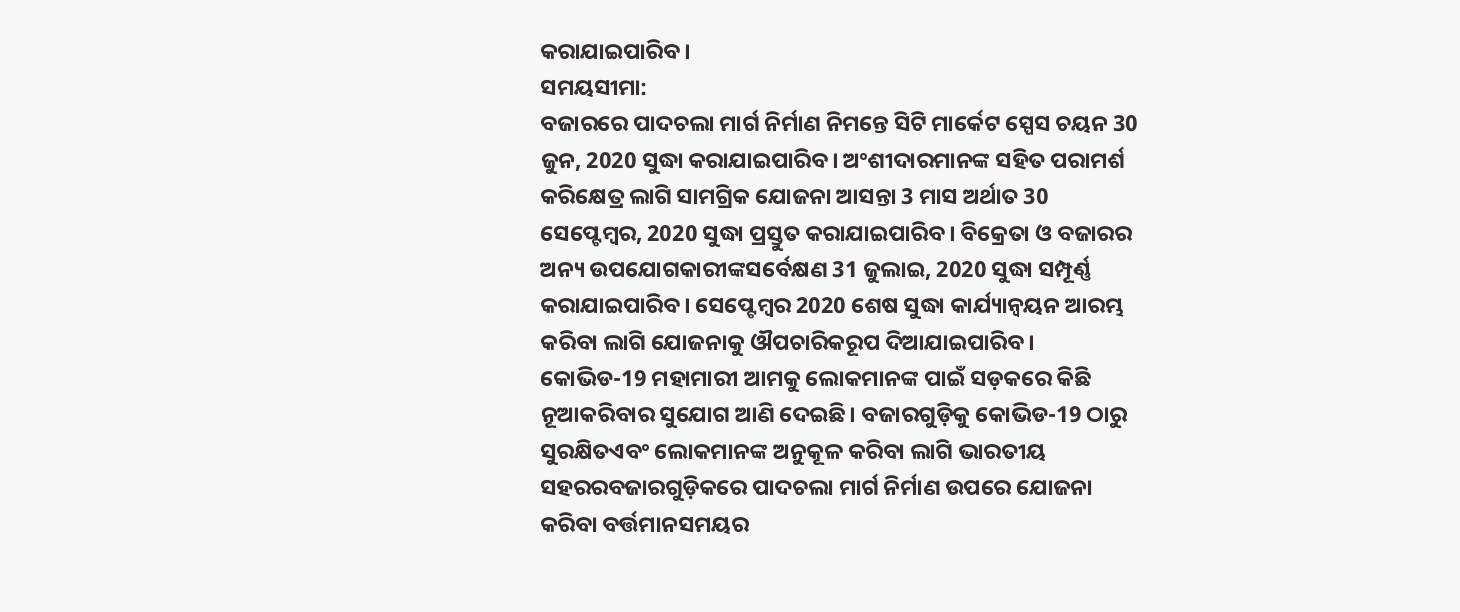କରାଯାଇପାରିବ।
ସମୟସୀମା:
ବଜାରରେ ପାଦଚଲା ମାର୍ଗ ନିର୍ମାଣ ନିମନ୍ତେ ସିଟି ମାର୍କେଟ ସ୍ପେସ ଚୟନ 30 ଜୁନ, 2020 ସୁଦ୍ଧା କରାଯାଇପାରିବ। ଅଂଶୀଦାରମାନଙ୍କ ସହିତ ପରାମର୍ଶ କରିକ୍ଷେତ୍ର ଲାଗି ସାମଗ୍ରିକ ଯୋଜନା ଆସନ୍ତା 3 ମାସ ଅର୍ଥାତ 30 ସେପ୍ଟେମ୍ବର, 2020 ସୁଦ୍ଧା ପ୍ରସ୍ତୁତ କରାଯାଇପାରିବ। ବିକ୍ରେତା ଓ ବଜାରର ଅନ୍ୟ ଉପଯୋଗକାରୀଙ୍କସର୍ବେକ୍ଷଣ 31 ଜୁଲାଇ, 2020 ସୁଦ୍ଧା ସମ୍ପୂର୍ଣ୍ଣ କରାଯାଇପାରିବ। ସେପ୍ଟେମ୍ବର 2020 ଶେଷ ସୁଦ୍ଧା କାର୍ଯ୍ୟାନ୍ଵୟନ ଆରମ୍ଭ କରିବା ଲାଗି ଯୋଜନାକୁ ଔପଚାରିକରୂପ ଦିଆଯାଇପାରିବ।
କୋଭିଡ-19 ମହାମାରୀ ଆମକୁ ଲୋକମାନଙ୍କ ପାଇଁ ସଡ଼କରେ କିଛି ନୂଆକରିବାର ସୁଯୋଗ ଆଣି ଦେଇଛି। ବଜାରଗୁଡ଼ିକୁ କୋଭିଡ-19 ଠାରୁ ସୁରକ୍ଷିତଏବଂ ଲୋକମାନଙ୍କ ଅନୁକୂଳ କରିବା ଲାଗି ଭାରତୀୟ ସହରରବଜାରଗୁଡ଼ିକରେ ପାଦଚଲା ମାର୍ଗ ନିର୍ମାଣ ଉପରେ ଯୋଜନା କରିବା ବର୍ତ୍ତମାନସମୟର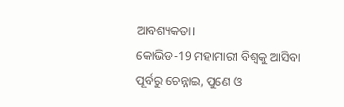ଆବଶ୍ୟକତା।
କୋଭିଡ-19 ମହାମାରୀ ବିଶ୍ବକୁ ଆସିବା ପୂର୍ବରୁ ଚେନ୍ନାଇ, ପୁଣେ ଓ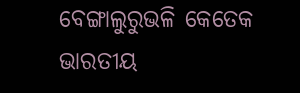ବେଙ୍ଗାଲୁରୁଭଳି କେତେକ ଭାରତୀୟ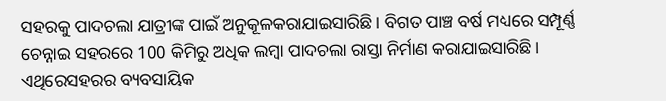ସହରକୁ ପାଦଚଲା ଯାତ୍ରୀଙ୍କ ପାଇଁ ଅନୁକୂଳକରାଯାଇସାରିଛି। ବିଗତ ପାଞ୍ଚ ବର୍ଷ ମଧ୍ୟରେ ସମ୍ପୂର୍ଣ୍ଣ ଚେନ୍ନାଇ ସହରରେ 100 କିମିରୁ ଅଧିକ ଲମ୍ବା ପାଦଚଲା ରାସ୍ତା ନିର୍ମାଣ କରାଯାଇସାରିଛି। ଏଥିରେସହରର ବ୍ୟବସାୟିକ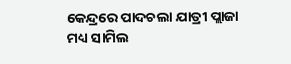କେନ୍ଦ୍ରରେ ପାଦଚଲା ଯାତ୍ରୀ ପ୍ଲାଜା ମଧ୍ୟ ସାମିଲ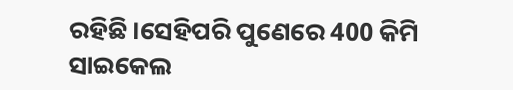ରହିଛି।ସେହିପରି ପୁଣେରେ 400 କିମି ସାଇକେଲ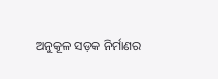ଅନୁକୂଳ ସଡ଼କ ନିର୍ମାଣର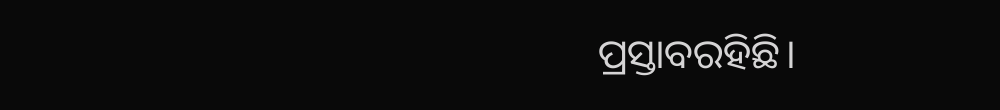ପ୍ରସ୍ତାବରହିଛି।